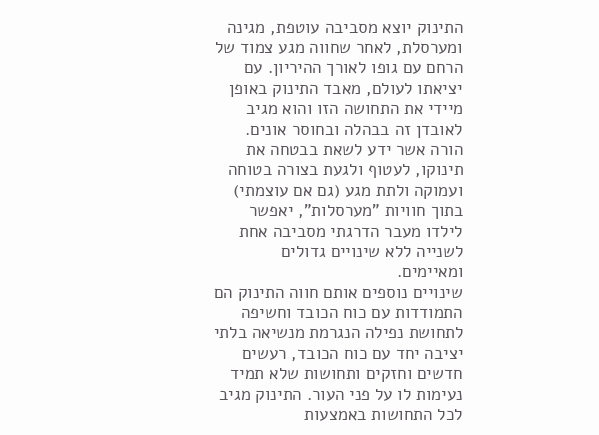התינוק יוצא מסביבה עוטפת, מגינה ומערסלת, לאחר שחווה מגע צמוד של הרחם עם גופו לאורך ההיריון. עם יציאתו לעולם, מאבד התינוק באופן מיידי את התחושה הזו והוא מגיב לאובדן זה בבהלה ובחוסר אונים. הורה אשר ידע לשאת בבטחה את תינוקו, לעטוף ולגעת בצורה בטוחה ועמוקה ולתת מגע (גם אם עוצמתי) בתוך חוויות "מערסלות", יאפשר לילדו מעבר הדרגתי מסביבה אחת לשנייה ללא שינויים גדולים ומאיימים.
שינויים נוספים אותם חווה התינוק הם התמודדות עם כוח הכובד וחשיפה לתחושת נפילה הנגרמת מנשיאה בלתי יציבה יחד עם כוח הכובד, רעשים חדשים וחזקים ותחושות שלא תמיד נעימות לו על פני העור. התינוק מגיב לכל התחושות באמצעות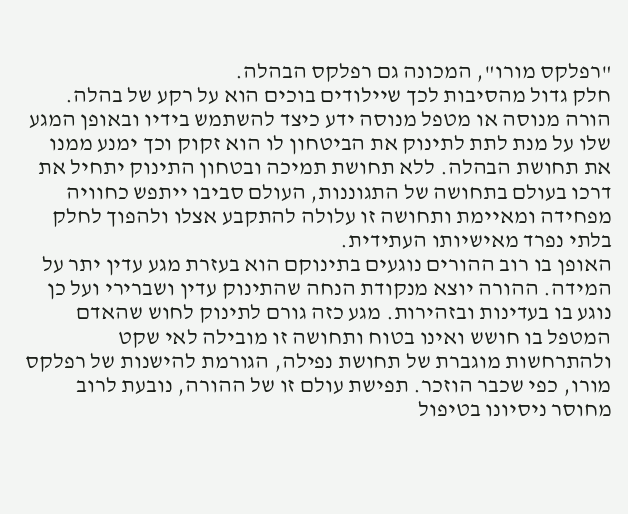"רפלקס מורו", המכונה גם רפלקס הבהלה.
חלק גדול מהסיבות לכך שיילודים בוכים הוא על רקע של בהלה. הורה מנוסה או מטפל מנוסה ידע כיצד להשתמש בידיו ובאופן המגע שלו על מנת לתת לתינוק את הביטחון לו הוא זקוק וכך ימנע ממנו את תחושת הבהלה. ללא תחושת תמיכה ובטחון התינוק יתחיל את דרכו בעולם בתחושה של התגוננות, העולם סביבו ייתפש כחוויה מפחידה ומאיימת ותחושה זו עלולה להתקבע אצלו ולהפוך לחלק בלתי נפרד מאישיותו העתידית.
האופן בו רוב ההורים נוגעים בתינוקם הוא בעזרת מגע עדין יתר על המידה. ההורה יוצא מנקודת הנחה שהתינוק עדין ושברירי ועל כן נוגע בו בעדינות ובזהירות. מגע כזה גורם לתינוק לחוש שהאדם המטפל בו חושש ואינו בטוח ותחושה זו מובילה לאי שקט ולהתרחשות מוגברת של תחושת נפילה, הגורמת להישנות של רפלקס מורו, כפי שכבר הוזכר. תפישת עולם זו של ההורה, נובעת לרוב מחוסר ניסיונו בטיפול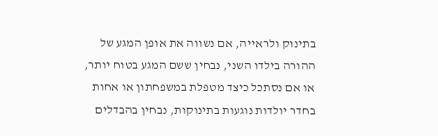בתינוק ולראייה, אם נשווה את אופן המגע של ההורה בילדו השני, נבחין ששם המגע בטוח יותר, או אם נסתכל כיצד מטפלת במשפחתון או אחות בחדר יולדות נוגעות בתינוקות, נבחין בהבדלים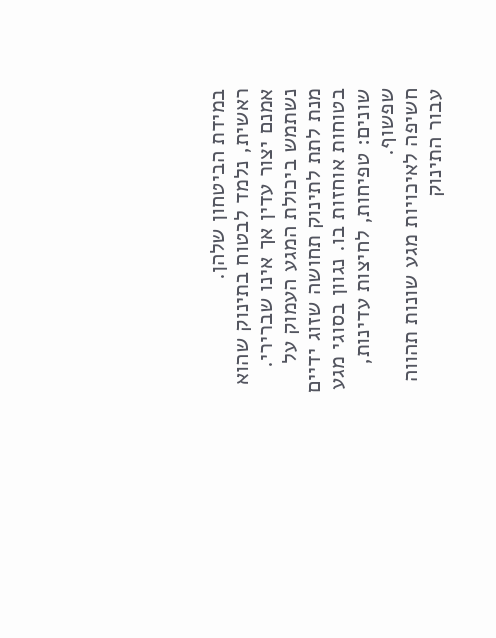במידת הביטחון שלהן.
ראשית, נלמד לבטוח בתינוק שהוא אמנם יצור עדין אך אינו שברירי. נשתמש ביכולת המגע העמוק על מנת לתת לתינוק תחושה שזוג ידיים בטוחות אוחזות בו. נגוון בסוגי מגע שונים: טפיחות, לחיצות עדינות, שפשוף.
חשיפה לאיכויות מגע שונות תהווה עבור התינוק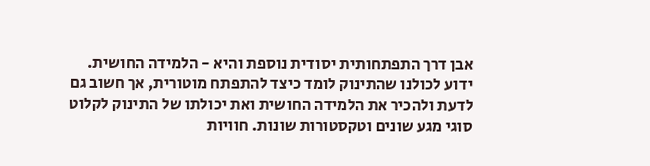אבן דרך התפתחותית יסודית נוספת והיא - הלמידה החושית. ידוע לכולנו שהתינוק לומד כיצד להתפתח מוטורית, אך חשוב גם לדעת ולהכיר את הלמידה החושית ואת יכולתו של התינוק לקלוט סוגי מגע שונים וטקסטורות שונות. חוויות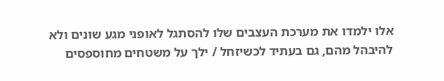אלו ילמדו את מערכת העצבים שלו להסתגל לאופני מגע שונים ולא להיבהל מהם, גם בעתיד לכשיזחל / ילך על משטחים מחוספסים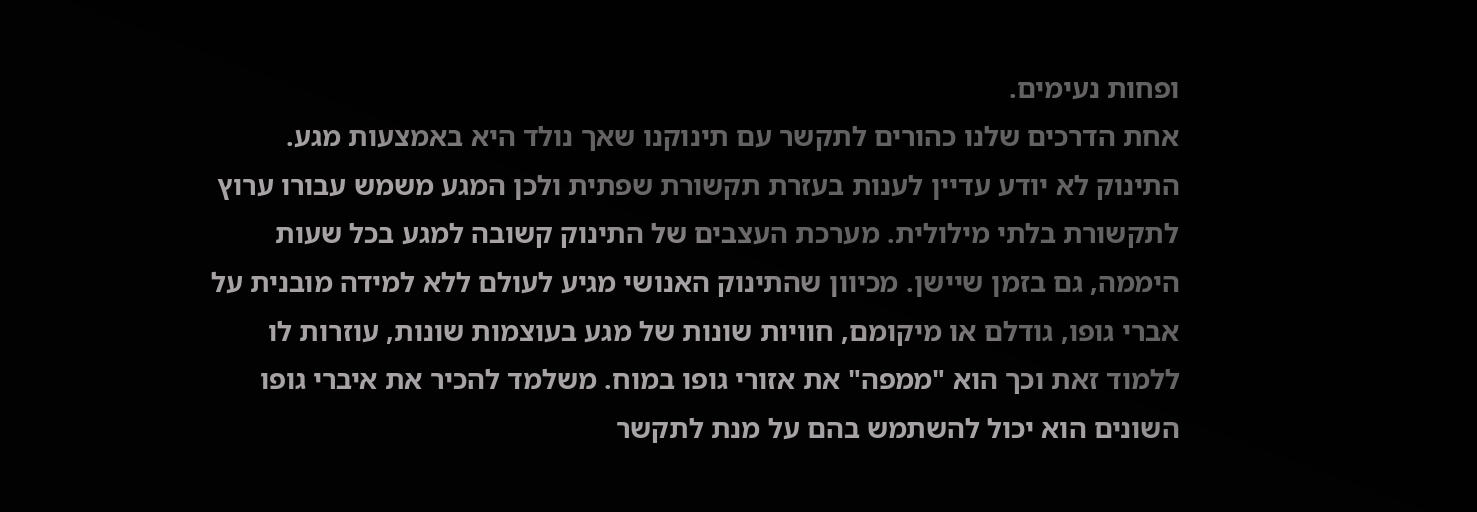ופחות נעימים.
אחת הדרכים שלנו כהורים לתקשר עם תינוקנו שאך נולד היא באמצעות מגע. התינוק לא יודע עדיין לענות בעזרת תקשורת שפתית ולכן המגע משמש עבורו ערוץ לתקשורת בלתי מילולית. מערכת העצבים של התינוק קשובה למגע בכל שעות היממה, גם בזמן שיישן. מכיוון שהתינוק האנושי מגיע לעולם ללא למידה מובנית על אברי גופו, גודלם או מיקומם, חוויות שונות של מגע בעוצמות שונות, עוזרות לו ללמוד זאת וכך הוא "ממפה" את אזורי גופו במוח. משלמד להכיר את איברי גופו השונים הוא יכול להשתמש בהם על מנת לתקשר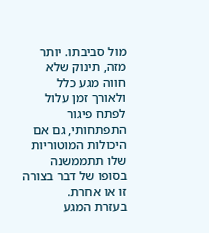מול סביבתו. יותר מזה, תינוק שלא חווה מגע כלל ולאורך זמן עלול לפתח פיגור התפתחותי, גם אם היכולות המוטוריות שלו תתממשנה בסופו של דבר בצורה זו או אחרת.
בעזרת המגע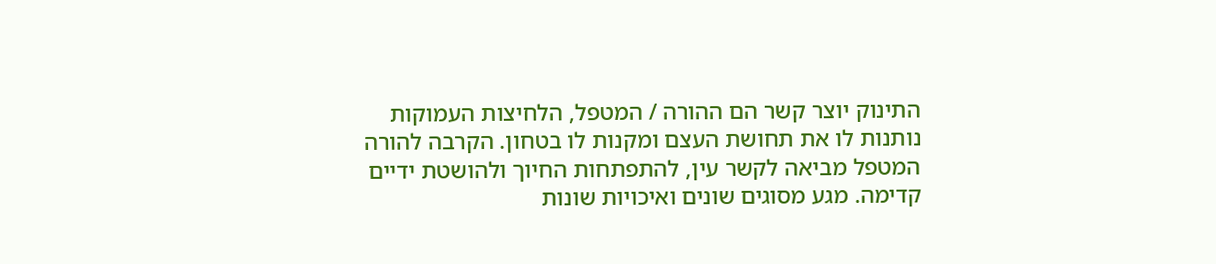התינוק יוצר קשר הם ההורה / המטפל, הלחיצות העמוקות נותנות לו את תחושת העצם ומקנות לו בטחון. הקרבה להורה המטפל מביאה לקשר עין, להתפתחות החיוך ולהושטת ידיים קדימה. מגע מסוגים שונים ואיכויות שונות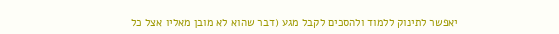יאפשר לתינוק ללמוד ולהסכים לקבל מגע (דבר שהוא לא מובן מאליו אצל כל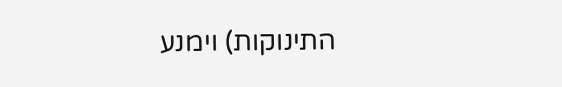התינוקות) וימנע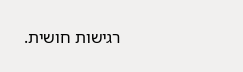רגישות חושית.